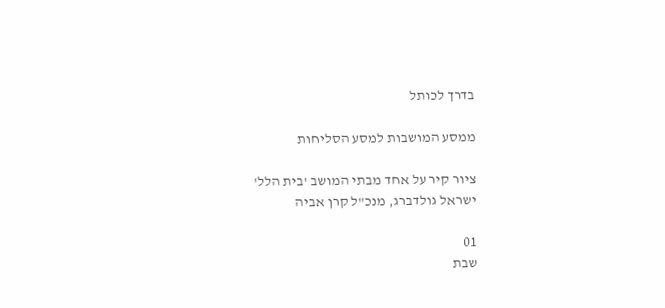בדרך לכותל

ממסע המושבות למסע הסליחות

ציור קיר על אחד מבתי המושב 'בית הלל'
ישראל גולדברג, מנכ"ל קרן אביה

01
שבת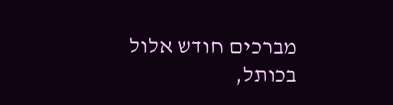מברכים חודש אלול בכותל,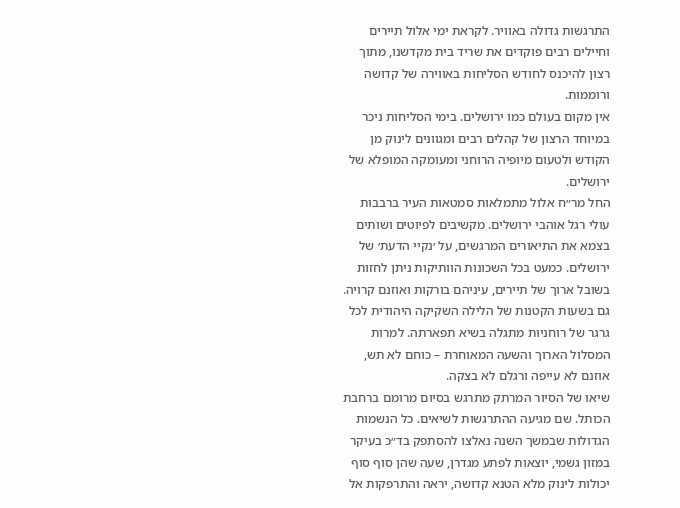התרגשות גדולה באוויר. לקראת ימי אלול תיירים וחיילים רבים פוקדים את שריד בית מקדשנו, מתוך רצון להיכנס לחודש הסליחות באווירה של קדושה ורוממות.
אין מקום בעולם כמו ירושלים. בימי הסליחות ניכר במיוחד הרצון של קהלים רבים ומגוונים לינוק מן הקודש ולטעום מיופיה הרוחני ומעומקה המופלא של ירושלים.
החל מר״ח אלול מתמלאות סמטאות העיר ברבבות עולי רגל אוהבי ירושלים. מקשיבים לפיוטים ושותים בצמא את התיאורים המרגשים, על ׳נקיי הדעת׳ של ירושלים. כמעט בכל השכונות הוותיקות ניתן לחזות בשובל ארוך של תיירים, עיניהם בורקות ואוזנם קרויה. גם בשעות הקטנות של הלילה השקיקה היהודית לכל גרגר של רוחניות מתגלה בשיא תפארתה. למרות המסלול הארוך והשעה המאוחרת – כוחם לא תש, אוזנם לא עייפה ורגלם לא בצקה.
שיאו של הסיור המרתק מתרגש בסיום מרומם ברחבת הכותל. שם מגיעה ההתרגשות לשיאים. כל הנשמות הגדולות שבמשך השנה נאלצו להסתפק בד״כ בעיקר במזון גשמי, יוצאות לפתע מגדרן, שעה שהן סוף סוף יכולות לינוק מלא הטנא קדושה, יראה והתרפקות אל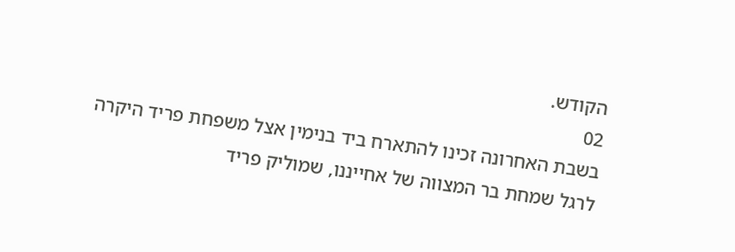הקודש.
02
בשבת האחרונה זכינו להתארח ביד בנימין אצל משפחת פריד היקרה לרגל שמחת בר המצווה של אחייננו, שמוליק פריד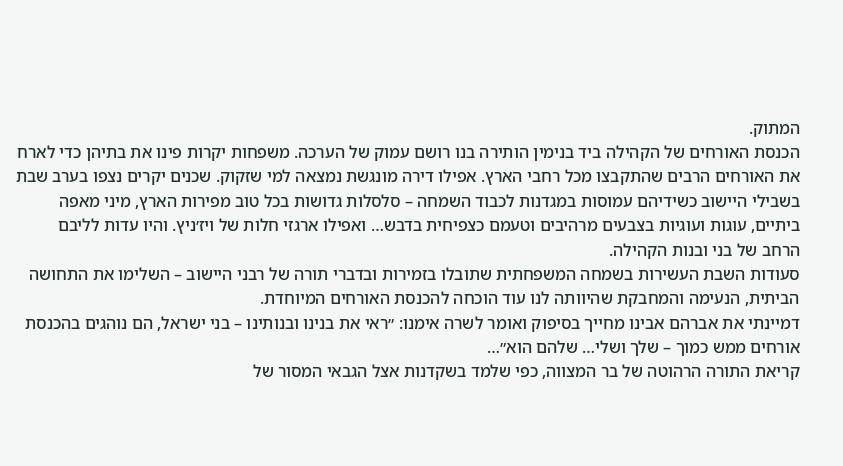המתוק.
הכנסת האורחים של הקהילה ביד בנימין הותירה בנו רושם עמוק של הערכה. משפחות יקרות פינו את בתיהן כדי לארח את האורחים הרבים שהתקבצו מכל רחבי הארץ. אפילו דירה מונגשת נמצאה למי שזקוק. שכנים יקרים נצפו בערב שבת בשבילי היישוב כשידיהם עמוסות במגדנות לכבוד השמחה – סלסלות גדושות בכל טוב מפירות הארץ, מיני מאפה ביתיים, עוגות ועוגיות בצבעים מרהיבים וטעמם כצפיחית בדבש… ואפילו ארגזי חלות של ויז׳ניץ. והיו עדות לליבם הרחב של בני ובנות הקהילה.
סעודות השבת העשירות בשמחה המשפחתית שתובלו בזמירות ובדברי תורה של רבני היישוב – השלימו את התחושה הביתית, הנעימה והמחבקת שהיוותה לנו עוד הוכחה להכנסת האורחים המיוחדת.
דמיינתי את אברהם אבינו מחייך בסיפוק ואומר לשרה אימנו: ״ראי את בנינו ובנותינו – בני ישראל, הם נוהגים בהכנסת אורחים ממש כמוך – שלך ושלי… שלהם הוא״…
קריאת התורה הרהוטה של בר המצווה, כפי שלמד בשקדנות אצל הגבאי המסור של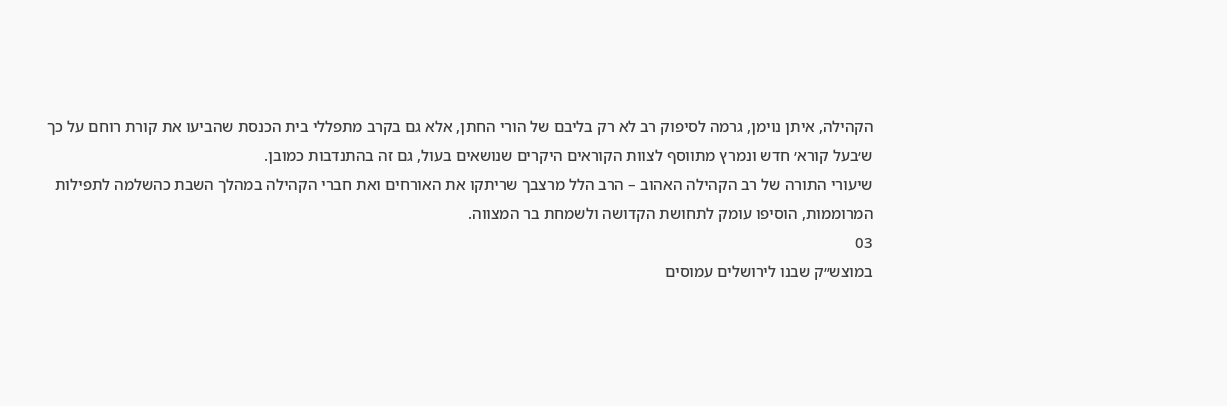הקהילה, איתן נוימן, גרמה לסיפוק רב לא רק בליבם של הורי החתן, אלא גם בקרב מתפללי בית הכנסת שהביעו את קורת רוחם על כך ש׳בעל קורא׳ חדש ונמרץ מתווסף לצוות הקוראים היקרים שנושאים בעול, גם זה בהתנדבות כמובן.
שיעורי התורה של רב הקהילה האהוב – הרב הלל מרצבך שריתקו את האורחים ואת חברי הקהילה במהלך השבת כהשלמה לתפילות המרוממות, הוסיפו עומק לתחושת הקדושה ולשמחת בר המצווה.
03
במוצש״ק שבנו לירושלים עמוסים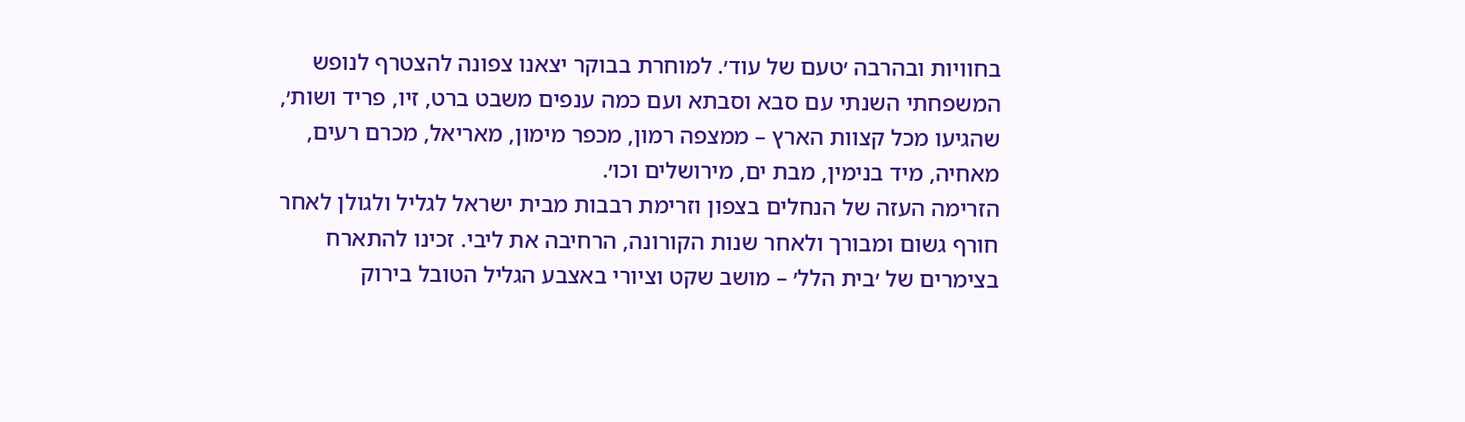בחוויות ובהרבה ׳טעם של עוד׳. למוחרת בבוקר יצאנו צפונה להצטרף לנופש המשפחתי השנתי עם סבא וסבתא ועם כמה ענפים משבט ברט, זיו, פריד ושות׳, שהגיעו מכל קצוות הארץ – ממצפה רמון, מכפר מימון, מאריאל, מכרם רעים, מאחיה, מיד בנימין, מבת ים, מירושלים וכו׳.
הזרימה העזה של הנחלים בצפון וזרימת רבבות מבית ישראל לגליל ולגולן לאחר חורף גשום ומבורך ולאחר שנות הקורונה, הרחיבה את ליבי. זכינו להתארח בצימרים של ׳בית הלל׳ – מושב שקט וציורי באצבע הגליל הטובל בירוק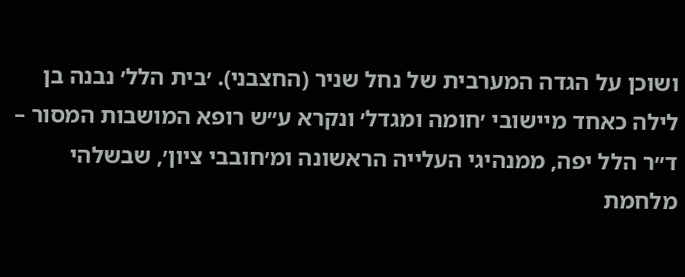ושוכן על הגדה המערבית של נחל שניר (החצבני). ׳בית הלל׳ נבנה בן לילה כאחד מיישובי ׳חומה ומגדל׳ ונקרא ע״ש רופא המושבות המסור – ד״ר הלל יפה, ממנהיגי העלייה הראשונה ומ׳חובבי ציון׳, שבשלהי מלחמת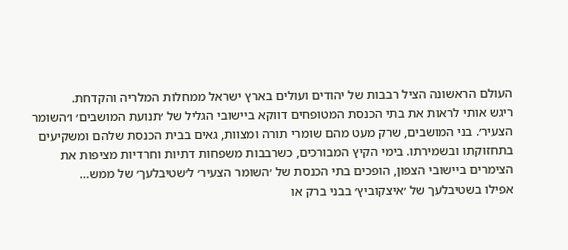העולם הראשונה הציל רבבות של יהודים ועולים בארץ ישראל ממחלות המלריה והקדחת.
ריגש אותי לראות את בתי הכנסת המטופחים דווקא ביישובי הגליל של ׳תנועת המושבים׳ ו׳השומר הצעיר׳. בני המושבים, שרק מעט מהם שומרי תורה ומצוות, גאים בבית הכנסת שלהם ומשקיעים בתחזוקתו ובשמירתו. בימי הקיץ המבורכים, כשרבבות משפחות דתיות וחרדיות מציפות את הצימרים ביישובי הצפון, הופכים בתי הכנסת של ׳השומר הצעיר׳ ל׳שטיבלעך׳ של ממש…
אפילו בשטיבלעך של ׳איצקוביץ׳ בבני ברק או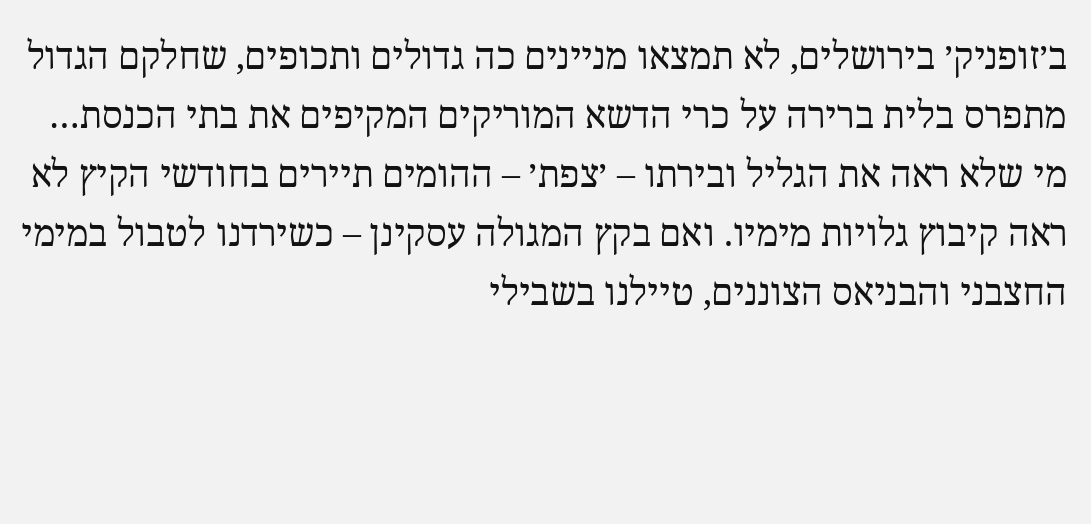ב׳זופניק׳ בירושלים, לא תמצאו מניינים כה גדולים ותכופים, שחלקם הגדול מתפרס בלית ברירה על כרי הדשא המוריקים המקיפים את בתי הכנסת…
מי שלא ראה את הגליל ובירתו – ׳צפת׳ – ההומים תיירים בחודשי הקיץ לא ראה קיבוץ גלויות מימיו. ואם בקץ המגולה עסקינן – כשירדנו לטבול במימי החצבני והבניאס הצוננים, טיילנו בשבילי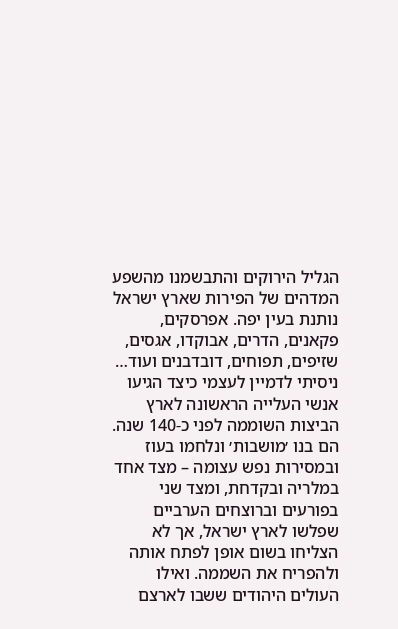הגליל הירוקים והתבשמנו מהשפע המדהים של הפירות שארץ ישראל נותנת בעין יפה. אפרסקים, פקאנים, הדרים, אבוקדו, אגסים, שזיפים, תפוחים, דובדבנים ועוד… ניסיתי לדמיין לעצמי כיצד הגיעו אנשי העלייה הראשונה לארץ הביצות השוממה לפני כ-140 שנה. הם בנו ׳מושבות׳ ונלחמו בעוז ובמסירות נפש עצומה – מצד אחד במלריה ובקדחת, ומצד שני בפורעים וברוצחים הערביים שפלשו לארץ ישראל, אך לא הצליחו בשום אופן לפתח אותה ולהפריח את השממה. ואילו העולים היהודים ששבו לארצם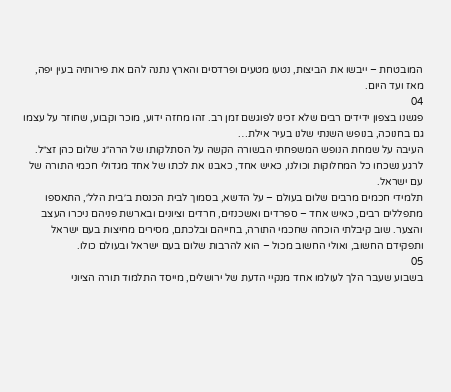המובטחת – ייבשו את הביצות, נטעו מטעים ופרדסים והארץ נתנה להם את פירותיה בעין יפה, מאז ועד היום.
04
פגשנו בצפון ידידים רבים שלא זכינו לפוגשם זמן רב. זהו מחזה ידוע, מוכר וקבוע, שחוזר על עצמו גם בחנוכה, בנופש השנתי שלנו בעיר אילת…
העיבה על שמחת הנופש המשפחתי הבשורה הקשה על הסתלקותו של הרה״ג שלום כהן זצ״ל. לרגע נשכחו כל המחלוקות וכולנו, כאיש אחד, כאבנו את לכתו של אחד מגדולי חכמי התורה של עם ישראל.
תלמידי חכמים מרבים שלום בעולם – על הדשא, בסמוך לבית הכנסת ב׳בית הלל׳, התאספו מתפללים רבים, כאיש אחד – ספרדים ואשכנזים, חרדים וציונים ובארשת פניהם ניכרו העצב והצער. שוב קיבלתי הוכחה שחכמי התורה, בחייהם ובלכתם, מסירים מחיצות בעם ישראל ותפקידם החשוב, ואולי החשוב מכול – הוא להרבות שלום בעם ישראל ובעולם כולו.
05
בשבוע שעבר הלך לעולמו אחד מנקיי הדעת של ירושלים, מייסד התלמוד תורה הציוני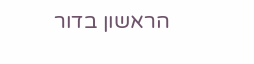הראשון בדור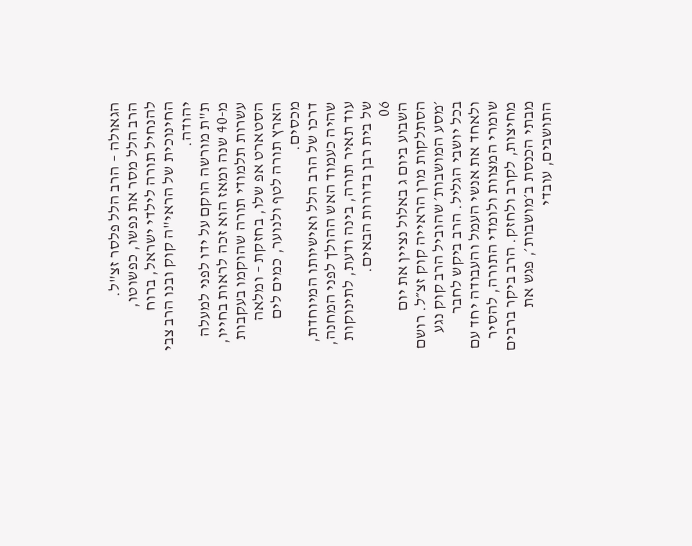הגאולה – הרב הלל פלסר זצ"ל.
הרב הלל מסר את נפשו, כפשוטו, להנחיל תורה לילדי ישראל, ברוח החינוכית של הראי"ה קוק ובנו הרב צבי יהודה.
ת"ת מורשה הוקם על ידו לפני למעלה מ-40 שנה ומאז הוא זכה לראות בחייו, עשרות תלמודי תורה שהוקמו בעקבות הסטארט אפ שלו, בחזקת – ומלאה הארץ תורה לטף ולנוער, כמים לים מכסים.
דרכו של הרב הלל ואישיותו המיוחדת, שהיה כעמוד האש ההולך לפני המחנה, עוד תאיר תורה, בינה ודעת, לתינוקות של בית רבן בדורות הבאים.
06
השבוע ביום ג באלול נציין את יום הסתלקות מרן הראייה קוק זצ״ל. רושם ׳מסע המושבות׳ שהוביל הרב קוק נגע בכל יושבי הגליל. הרב ביקש לחבר ולאחד את אנשי העמל והעבודה יחד עם שומרי המצוות ולומדי התורה, להסיר מחיצות, לקרב ולחזק. הרב ביקר ברבים מבתי הכנסת ב׳מושבות׳, פגש את התושבים, עובדי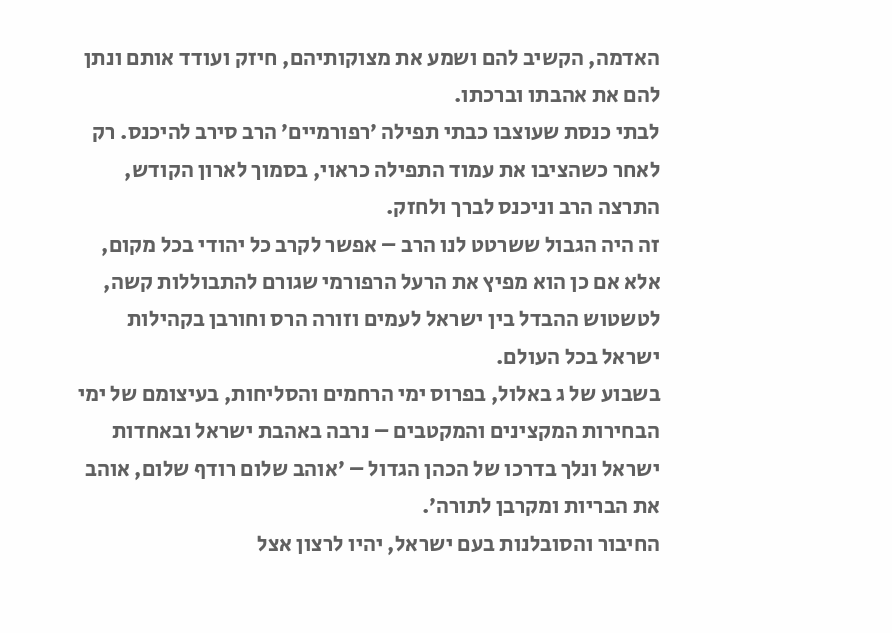האדמה, הקשיב להם ושמע את מצוקותיהם, חיזק ועודד אותם ונתן להם את אהבתו וברכתו.
לבתי כנסת שעוצבו כבתי תפילה ׳רפורמיים׳ הרב סירב להיכנס. רק לאחר כשהציבו את עמוד התפילה כראוי, בסמוך לארון הקודש, התרצה הרב וניכנס לברך ולחזק.
זה היה הגבול ששרטט לנו הרב – אפשר לקרב כל יהודי בכל מקום, אלא אם כן הוא מפיץ את הרעל הרפורמי שגורם להתבוללות קשה, לטשטוש ההבדל בין ישראל לעמים וזורה הרס וחורבן בקהילות ישראל בכל העולם.
בשבוע של ג באלול, בפרוס ימי הרחמים והסליחות, בעיצומם של ימי הבחירות המקצינים והמקטבים – נרבה באהבת ישראל ובאחדות ישראל ונלך בדרכו של הכהן הגדול – ׳אוהב שלום רודף שלום, אוהב את הבריות ומקרבן לתורה׳.
החיבור והסובלנות בעם ישראל, יהיו לרצון אצל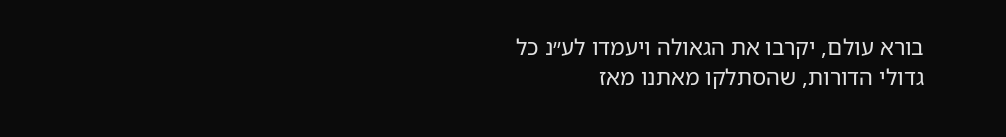בורא עולם, יקרבו את הגאולה ויעמדו לע״נ כל גדולי הדורות, שהסתלקו מאתנו מאז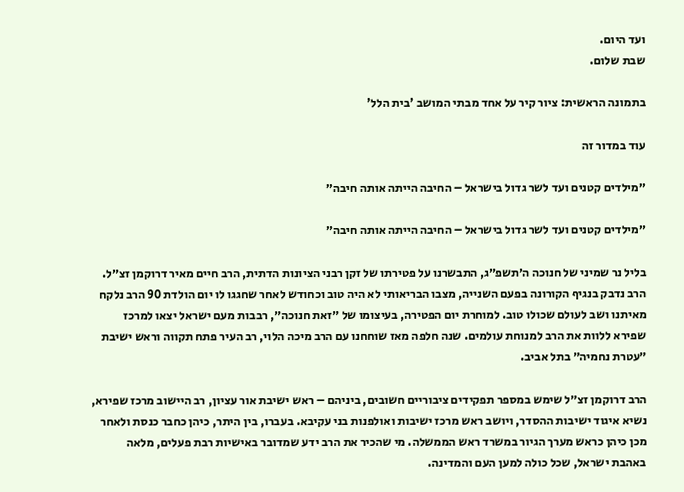ועד היום.
שבת שלום.

בתמונה הראשית: ציור קיר על אחד מבתי המושב 'בית הלל'

עוד במדור זה

״מילדים קטנים ועד לשר גדול בישראל – החיבה הייתה אותה חיבה״

״מילדים קטנים ועד לשר גדול בישראל – החיבה הייתה אותה חיבה״

בליל נר שמיני של חנוכה ה׳תשפ״ג, התבשרנו על פטירתו של זקן רבני הציונות הדתית, הרב חיים מאיר דרוקמן זצ״ל. הרב נדבק בנגיף הקורונה בפעם השנייה, מצבו הבריאותי לא היה טוב וכחודש לאחר שחגגו לו יום הולדת 90 הרב נלקח מאיתנו ושב לעולם שכולו טוב. למוחרת יום הפטירה, בעיצומו של ״זאת חנוכה״, רבבות מעם ישראל יצאו למרכז שפירא ללוות את הרב למנוחת עולמים. שנה חלפה מאז שוחחנו עם הרב מיכה הלוי, רב העיר פתח תקווה וראש ישיבת ״עטרת נחמיה״ בתל אביב.

הרב דרוקמן זצ״ל שימש במספר תפקידים ציבוריים חשובים, ביניהם – ראש ישיבת אור עציון, רב היישוב מרכז שפירא, נשיא איגוד ישיבות ההסדר, ויושב ראש מרכז ישיבות ואולפנות בני עקיבא. בעברו, בין היתר, כיהן כחבר כנסת ולאחר מכן כיהן כראש מערך הגיור במשרד ראש הממשלה. מי שהכיר את הרב ידע שמדובר באישיות רבת פעלים, מלאה באהבת ישראל, שכל כולה למען העם והמדינה.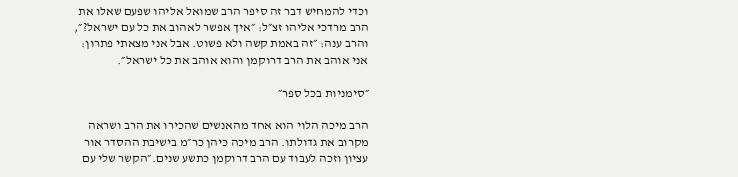וכדי להמחיש דבר זה סיפר הרב שמואל אליהו שפעם שאלו את הרב מרדכי אליהו זצ״ל: ״איך אפשר לאהוב את כל עם ישראל?״, והרב ענה: ״זה באמת קשה ולא פשוט. אבל אני מצאתי פתרון: אני אוהב את הרב דרוקמן והוא אוהב את כל ישראל״.

״סימניות בכל ספר״

הרב מיכה הלוי הוא אחד מהאנשים שהכירו את הרב ושראה מקרוב את גדולתו. הרב מיכה כיהן כר״מ בישיבת ההסדר אור עציון וזכה לעבוד עם הרב דרוקמן כתשע שנים.״הקשר שלי עם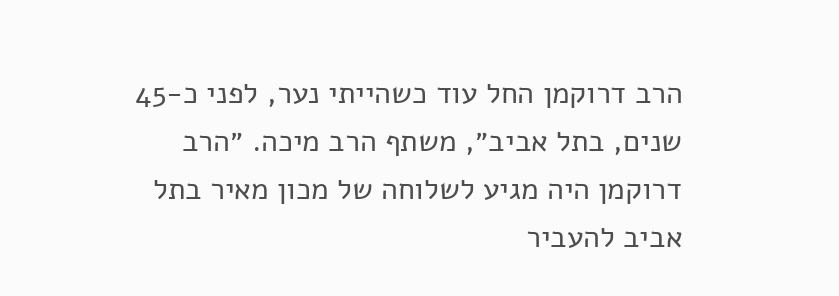הרב דרוקמן החל עוד כשהייתי נער, לפני כ-45 שנים, בתל אביב״, משתף הרב מיכה. ״הרב דרוקמן היה מגיע לשלוחה של מכון מאיר בתל אביב להעביר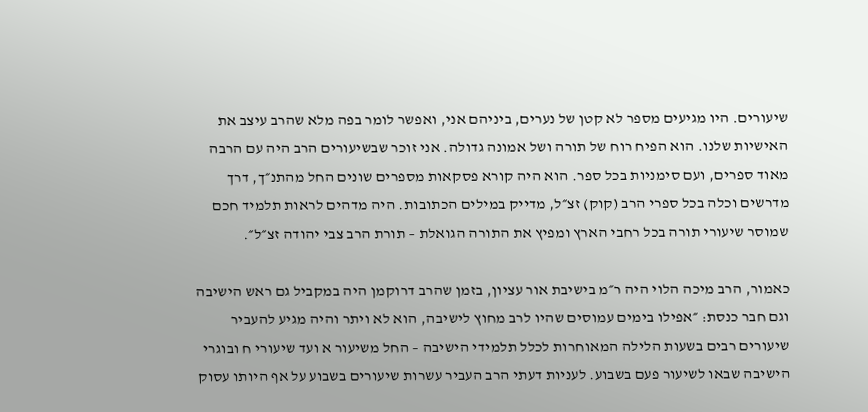שיעורים. היו מגיעים מספר לא קטן של נערים, ביניהם אני, ואפשר לומר בפה מלא שהרב עיצב את האישיות שלנו. הוא הפיח רוח של תורה ושל אמונה גדולה. אני זוכר שבשיעורים הרב היה עם הרבה מאוד ספרים, ועם סימניות בכל ספר. הוא היה קורא פסקאות מספרים שונים החל מהתנ״ך, דרך מדרשים וכלה בכל ספרי הרב (קוק) זצ״ל, מדייק במילים הכתובות. היה מדהים לראות תלמיד חכם שמוסר שיעורי תורה בכל רחבי הארץ ומפיץ את התורה הגואלת – תורת הרב צבי יהודה זצ״ל״.

כאמור, הרב מיכה הלוי היה ר״מ בישיבת אור עציון, בזמן שהרב דרוקמן היה במקביל גם ראש הישיבה וגם חבר כנסת: ״אפילו בימים עמוסים שהיו לרב מחוץ לישיבה, הוא לא ויתר והיה מגיע להעביר שיעורים רבים בשעות הלילה המאוחרות לכלל תלמידי הישיבה – החל משיעור א ועד שיעורי ח ובוגרי הישיבה שבאו לשיעור פעם בשבוע. לעניות דעתי הרב העביר עשרות שיעורים בשבוע על אף היותו עסוק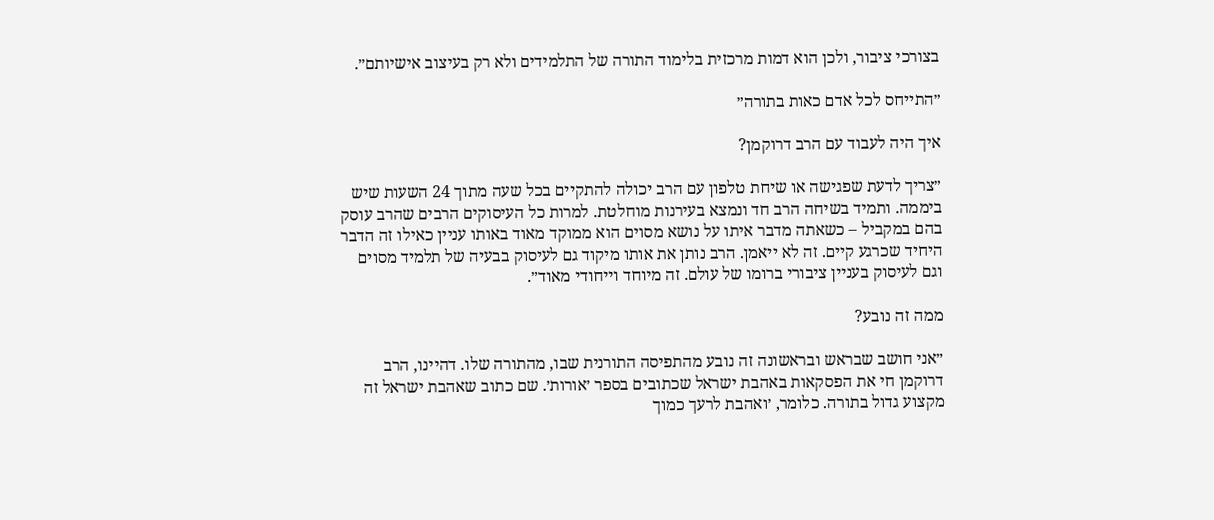בצורכי ציבור, ולכן הוא דמות מרכזית בלימוד התורה של התלמידים ולא רק בעיצוב אישיותם״.

״התייחס לכל אדם כאות בתורה״

איך היה לעבוד עם הרב דרוקמן?

״צריך לדעת שפגישה או שיחת טלפון עם הרב יכולה להתקיים בכל שעה מתוך 24 השעות שיש ביממה. ותמיד בשיחה הרב חד ונמצא בעירנות מוחלטת. למרות כל העיסוקים הרבים שהרב עוסק בהם במקביל – כשאתה מדבר איתו על נושא מסוים הוא ממוקד מאוד באותו עניין כאילו זה הדבר היחיד שכרגע קיים. זה לא ייאמן. הרב נותן את אותו מיקוד גם לעיסוק בבעיה של תלמיד מסוים וגם לעיסוק בעניין ציבורי ברומו של עולם. זה מיוחד וייחודי מאוד״.

ממה זה נובע?

״אני חושב שבראש ובראשונה זה נובע מהתפיסה התורנית שבו, מהתורה שלו. דהיינו, הרב דרוקמן חי את הפסקאות באהבת ישראל שכתובים בספר ׳אורות׳. שם כתוב שאהבת ישראל זה מקצוע גדול בתורה. כלומר, ׳ואהבת לרעך כמוך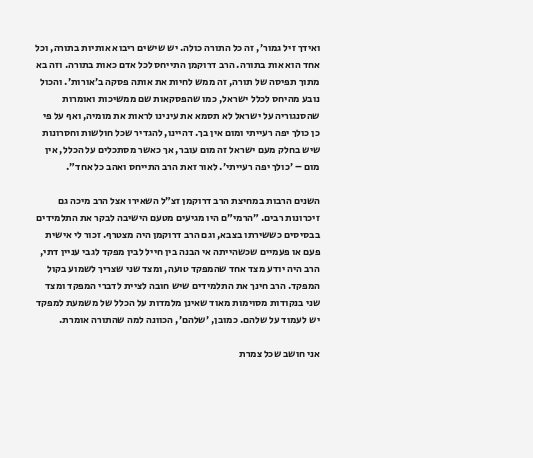ואידך זיל גמור׳, זה כל התורה כולה. יש שישים ריבוא אותיות בתורה, וכל אחד הוא אות בתורה. הרב דרוקמן התייחס לכל אדם כאות בתורה. וזה בא מתוך תפיסה של תורה, זה ממש לחיות את אותה פסקה ב׳אורות׳. והכול נובע מהיחס לכלל ישראל, כמו שהפסקאות שם ממשיכות ואומרות שהסנגוריה על ישראל לא תסמא את עינינו לראות את מומיה, ואף על פי כן כולך יפה רעייתי ומום אין בך. דהיינו, להגדיר שכל חולשות וחסרונות שיש בחלק מעם ישראל זה מום עובר, אך כאשר מסתכלים על הכלל, אין מום – ׳כולך יפה רעייתי׳. לאור זאת הרב התייחס ואהב כל אחד״.

השנים הרבות במחיצת הרב דרוקמן זצ״ל השאירו אצל הרב מיכה גם זיכרונות רבים. ״הרמי״ם היו מגיעים מטעם הישיבה לבקר את התלמידים בבסיסים כששירתו בצבא, וגם הרב דרוקמן היה מצטרף. זכור לי אישית פעם או פעמיים שכשהייתה אי הבנה בין חייל לבין מפקד לגבי עניין דתי, הרב היה יודע מצד אחד שהמפקד טועה, ומצד שני שצריך לשמוע בקול המפקד. הרב חינך את התלמידים שיש חובה לציית לדברי המפקד ומצד שני בנקודות מסוימות מאוד שאינן מלמדות על הכלל של משמעת למפקד יש לעמוד על שלהם. כמובן, ׳שלהם׳, הכוונה למה שהתורה אומרת.

אני חושב שכל צמרת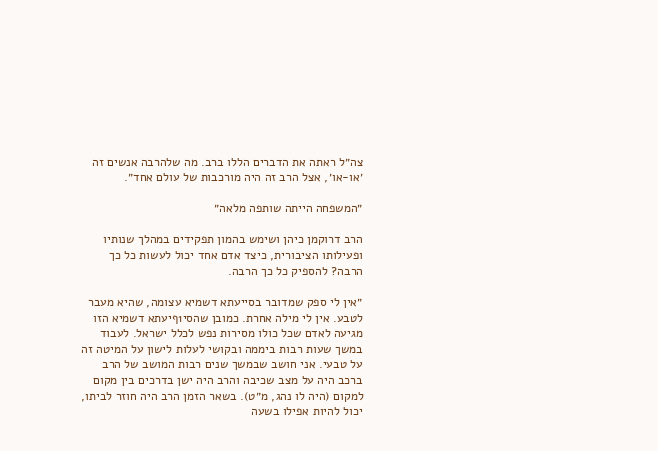צה״ל ראתה את הדברים הללו ברב. מה שלהרבה אנשים זה ׳או-או׳, אצל הרב זה היה מורכבות של עולם אחד״.

״המשפחה הייתה שותפה מלאה״

הרב דרוקמן כיהן ושימש בהמון תפקידים במהלך שנותיו ופעילותו הציבורית, כיצד אדם אחד יכול לעשות כל כך הרבה? להספיק כל כך הרבה.

״אין לי ספק שמדובר בסייעתא דשמיא עצומה, שהיא מעבר לטבע. אין לי מילה אחרת. כמובן שהסי1ףיעתא דשמיא הזו מגיעה לאדם שכל כולו מסירות נפש לכלל ישראל. לעבוד במשך שעות רבות ביממה ובקושי לעלות לישון על המיטה זה על טבעי. אני חושב שבמשך שנים רבות המושב של הרב ברכב היה על מצב שכיבה והרב היה ישן בדרכים בין מקום למקום (היה לו נהג, מ״ט). בשאר הזמן הרב היה חוזר לביתו, יכול להיות אפילו בשעה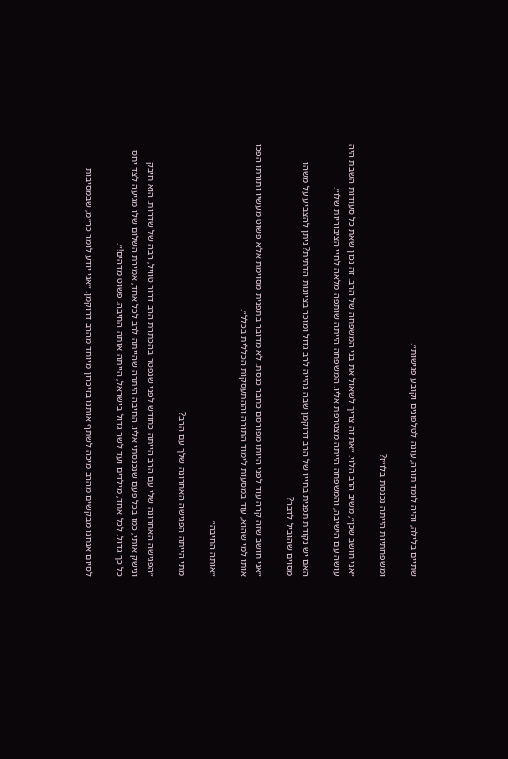שתיים בלילה, והיה לומד תורה, עונה לטלפונים וקובע פגישות״.

ומשפחתיות הייתה נכנסת בלו״ז?

״אני חושב שכן״, משיב הרב הלוי. ״את זה צריך לשאול את בני המשפחה של הרב. זה נכון שאת כל סעודות השבת היה עושה עם הישיבה, והמשפחה הייתה מצטרפת אליו. המשפחה הייתה שותפה מלאה לחיי הציבוריות שלו״.

האם יש נקודת תפנית בחייו של הרב דרוקמן שבה נהייה לרב גדול ומוכר בציונות הדתית? ניתן להצביע על משהו מסוים שהוביל לדבר?

״אני חושב שזה קרה עוד לפני היותו מפורסם כחבר כנסת. לא מדובר בתפנית מסוימת אלא פשוט מעשיו ותורתו הפכו אותו למי שהוא, עוד במסעות לימוד התורה וההתעסקות הכללית בכלל״.

״אותה החיבה״

מתי הייתה הפגישה האחרונה שלך עם הרב?

״הפגישה האחרונה שלי עם הרב הייתה כחודש לפני שנפטר בהכתרת הרב דרור טוויל, רבה של שדרות. הוא חיבק ונישק אותי, כמו בכל פעם שנכנסתי אליו. החיבה היתרה שהייתה לרב לכל אחד, אמירת השלום שלו מגיעה לצד יחס כל כך גדול. לכל אחד, מילדים ועד לשר גדול בישראל, הייתה אותה החיבה. פשוט מדהים!״.

לסיום אנחנו מבקשים מהרב מיכה לשתף אותנו בזיכרון מיוחד מהרב דרוקמן. ״אני יודע לומר כר״מ, שבמסיבות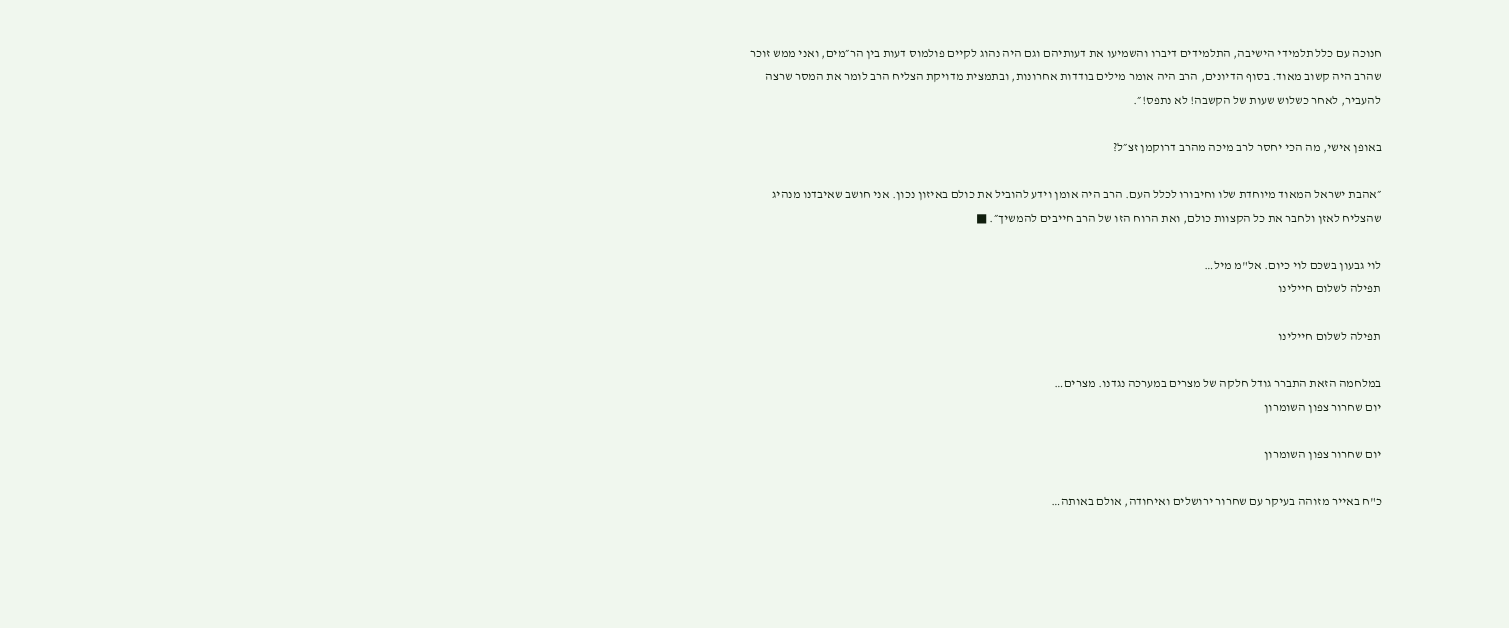חנוכה עם כלל תלמידי הישיבה, התלמידים דיברו והשמיעו את דעותיהם וגם היה נהוג לקיים פולמוס דעות בין הר״מים, ואני ממש זוכר שהרב היה קשוב מאוד. בסוף הדיונים, הרב היה אומר מילים בודדות אחרונות, ובתמצית מדויקת הצליח הרב לומר את המסר שרצה להעביר, לאחר כשלוש שעות של הקשבה! לא נתפס!״.

באופן אישי, מה הכי יחסר לרב מיכה מהרב דרוקמן זצ״ל?

״אהבת ישראל המאוד מיוחדת שלו וחיבורו לכלל העם. הרב היה אומן וידע להוביל את כולם באיזון נכון. אני חושב שאיבדנו מנהיג שהצליח לאזן ולחבר את כל הקצוות כולם, ואת הרוח הזו של הרב חייבים להמשיך״. ■

לוי גבעון בשכם לוי כיום. אל"מ מיל…
תפילה לשלום חיילינו

תפילה לשלום חיילינו

במלחמה הזאת התברר גודל חלקה של מצרים במערכה נגדנו. מצרים…
יום שחרור צפון השומרון

יום שחרור צפון השומרון

כ"ח באייר מזוהה בעיקר עם שחרור ירושלים ואיחודה, אולם באותה…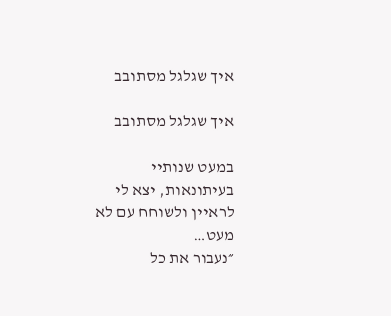איך שגלגל מסתובב

איך שגלגל מסתובב

במעט שנותיי בעיתונאות, יצא לי לראיין ולשוחח עם לא מעט…
״נעבור את כל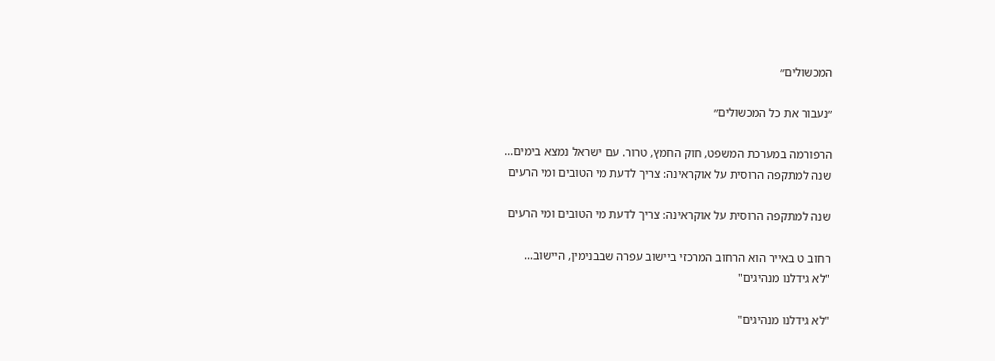המכשולים״

״נעבור את כל המכשולים״

הרפורמה במערכת המשפט, חוק החמץ, טרור. עם ישראל נמצא בימים…
שנה למתקפה הרוסית על אוקראינה: צריך לדעת מי הטובים ומי הרעים

שנה למתקפה הרוסית על אוקראינה: צריך לדעת מי הטובים ומי הרעים

רחוב ט באייר הוא הרחוב המרכזי ביישוב עפרה שבבנימין, היישוב…
"לא גידלנו מנהיגים"

"לא גידלנו מנהיגים"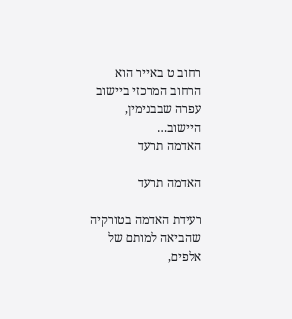רחוב ט באייר הוא הרחוב המרכזי ביישוב עפרה שבבנימין, היישוב…
האדמה תרעד

האדמה תרעד

רעידת האדמה בטורקיה שהביאה למותם של אלפים,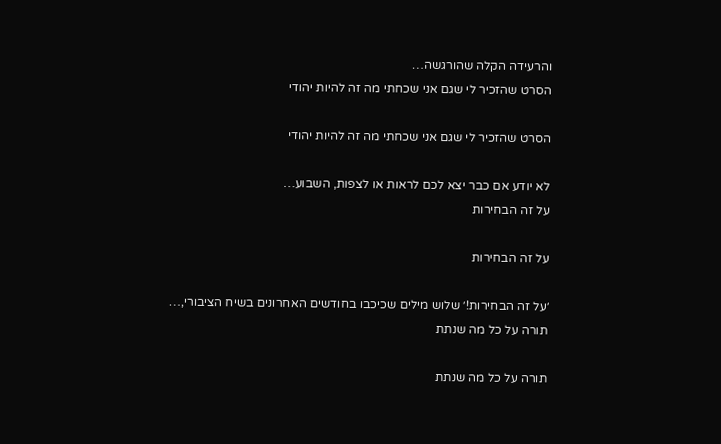והרעידה הקלה שהורגשה…
הסרט שהזכיר לי שגם אני שכחתי מה זה להיות יהודי

הסרט שהזכיר לי שגם אני שכחתי מה זה להיות יהודי

לא יודע אם כבר יצא לכם לראות או לצפות, השבוע…
על זה הבחירות

על זה הבחירות

׳על זה הבחירות!׳ שלוש מילים שכיכבו בחודשים האחרונים בשיח הציבורי,…
תורה על כל מה שנתת

תורה על כל מה שנתת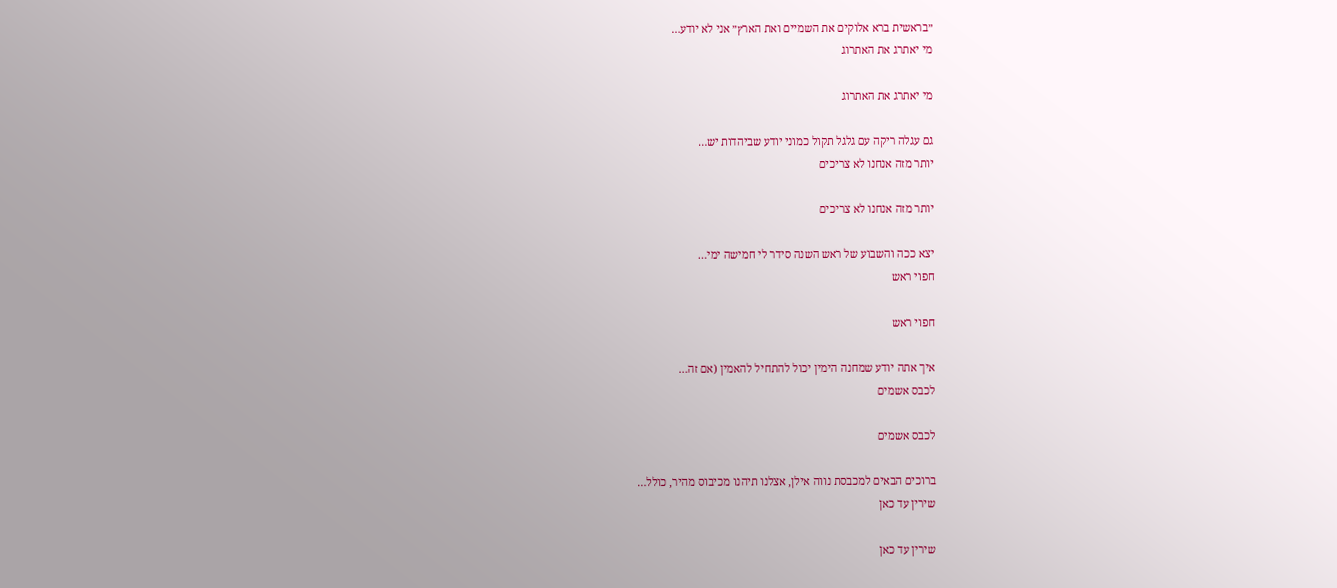״בראשית ברא אלוקים את השמיים ואת הארץ״ אני לא יודע…
מי יאתרג את האתרוג

מי יאתרג את האתרוג

גם עגלה ריקה עם גלגל תקול כמוני יודע שביהדות יש…
יותר מזה אנחנו לא צריכים

יותר מזה אנחנו לא צריכים

יצא ככה והשבוע של ראש השנה סידר לי חמישה ימי…
חפוי ראש

חפוי ראש

איך אתה יודע שמחנה הימין יכול להתחיל להאמין (אם זה…
לכבס אשמים

לכבס אשמים

ברוכים הבאים למכבסת נווה אילן, אצלנו תיהנו מכיבוס מהיר, כולל…
שירין עד כאן

שירין עד כאן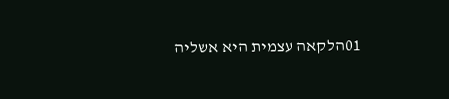01הלקאה עצמית היא אשליה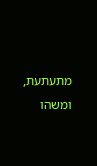מתעתעת, ומשהו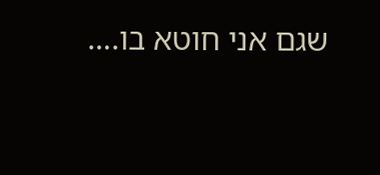שגם אני חוטא בו.…